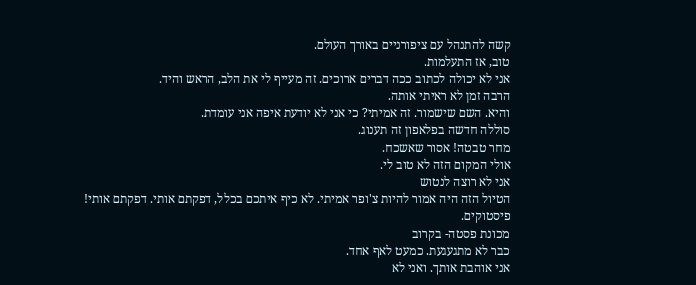קשה להתנהל עם ציפורניים באורך העולם.
טוב, אז התעלמות.
אני לא יכולה לכתוב ככה דברים ארוכים. זה מעייף לי את הלב, הראש והיד.
הרבה זמן לא ראיתי אותה.
והיא. השם שישמור. זה אמיתי? כי אני לא יודעת איפה אני עומדת.
סוללה חדשה בפלאפון זה תענוג.
מחר טבטה! אסור שאשכח.
אולי המקום הזה לא טוב לי.
אני לא רוצה לנטוש
הטיול הזה היה אמור להיות צ'ופר אמיתי. לא כיף איתכם בכלל, דפקתם אותי. דפקתם אותי!
פיסטוקים.
מכונת פסטה- בקרוב
כבר לא מתגעגעת. כמעט לאף אחד.
אני אוהבת אותך. ואני לא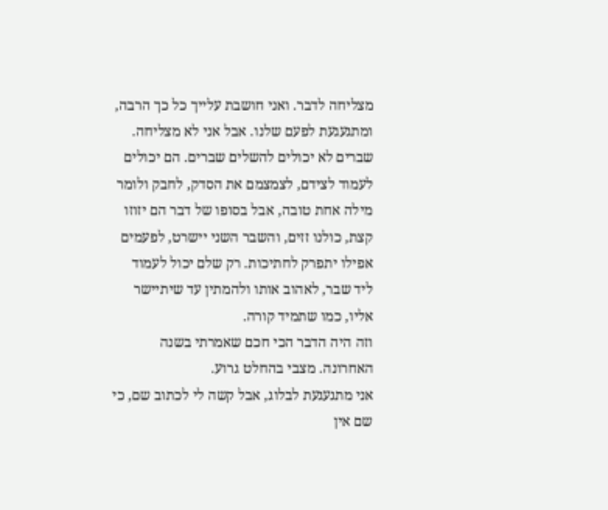מצליחה לדבר. ואני חושבת עלייך כל כך הרבה, ומתגעגעת לפעם שלנו. אבל אני לא מצליחה.
שברים לא יכולים להשלים שברים. הם יכולים לעמוד לצידם, לצמצמם את הסדק, לחבק ולומר מילה אחת טובה, אבל בסופו של דבר הם יזוזו קצת, כולנו זזים, והשבר השני יישרט, לפעמים אפילו יתפרק לחתיכות. רק שלם יכול לעמוד ליד שבר, לאהוב אותו ולהמתין עד שיתיישר אליו, כמו שתמיד קורה.
וזה היה הדבר הכי חכם שאמרתי בשנה האחרונה. מצבי בהחלט גרוע.
אני מתגעגעת לבלוג, אבל קשה לי לכתוב שם, כי שם אין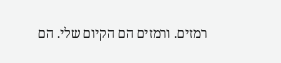רמזים. ורמזים הם הקיום שלי. הם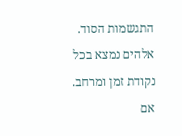התגשמות הסוד.
אלהים נמצא בכל נקודת זמן ומרחב.
אם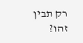רק תבין
זהו?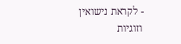- לקראת נישואין וזוגיות